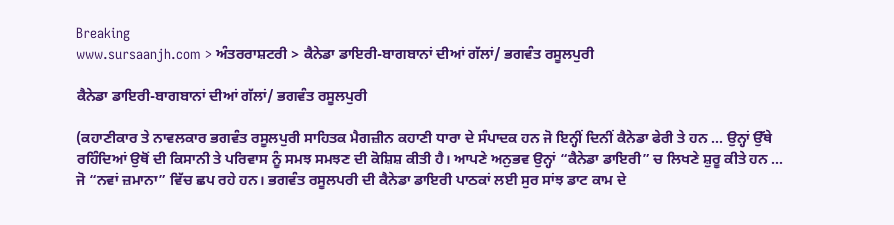Breaking
www.sursaanjh.com > ਅੰਤਰਰਾਸ਼ਟਰੀ > ਕੈਨੇਡਾ ਡਾਇਰੀ-ਬਾਗਬਾਨਾਂ ਦੀਆਂ ਗੱਲਾਂ/ ਭਗਵੰਤ ਰਸੂਲਪੁਰੀ

ਕੈਨੇਡਾ ਡਾਇਰੀ-ਬਾਗਬਾਨਾਂ ਦੀਆਂ ਗੱਲਾਂ/ ਭਗਵੰਤ ਰਸੂਲਪੁਰੀ

(ਕਹਾਣੀਕਾਰ ਤੇ ਨਾਵਲਕਾਰ ਭਗਵੰਤ ਰਸੂਲਪੁਰੀ ਸਾਹਿਤਕ ਮੈਗਜ਼ੀਨ ਕਹਾਣੀ ਧਾਰਾ ਦੇ ਸੰਪਾਦਕ ਹਨ ਜੋ ਇਨ੍ਹੀਂ ਦਿਨੀਂ ਕੈਨੇਡਾ ਫੇਰੀ ਤੇ ਹਨ … ਉਨ੍ਹਾਂ ਉੱਥੇ ਰਹਿੰਦਿਆਂ ਉਥੋਂ ਦੀ ਕਿਸਾਨੀ ਤੇ ਪਰਿਵਾਸ ਨੂੰ ਸਮਝ ਸਮਝਣ ਦੀ ਕੋਸ਼ਿਸ਼ ਕੀਤੀ ਹੈ। ਆਪਣੇ ਅਨੁਭਵ ਉਨ੍ਹਾਂ “ਕੈਨੇਡਾ ਡਾਇਰੀ” ਚ ਲਿਖਣੇ ਸ਼ੁਰੂ ਕੀਤੇ ਹਨ … ਜੋ “ਨਵਾਂ ਜ਼ਮਾਨਾ” ਵਿੱਚ ਛਪ ਰਹੇ ਹਨ। ਭਗਵੰਤ ਰਸੂਲਪਰੀ ਦੀ ਕੈਨੇਡਾ ਡਾਇਰੀ ਪਾਠਕਾਂ ਲਈ ਸੁਰ ਸਾਂਝ ਡਾਟ ਕਾਮ ਦੇ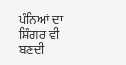ਪੰਨਿਆਂ ਦਾ ਸ਼ਿੰਗਰ ਵੀ ਬਣਦੀ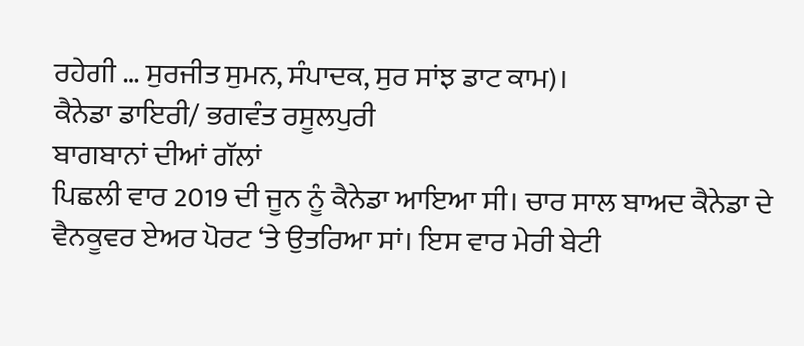ਰਹੇਗੀ … ਸੁਰਜੀਤ ਸੁਮਨ, ਸੰਪਾਦਕ, ਸੁਰ ਸਾਂਝ ਡਾਟ ਕਾਮ)।
ਕੈਨੇਡਾ ਡਾਇਰੀ/ ਭਗਵੰਤ ਰਸੂਲਪੁਰੀ
ਬਾਗਬਾਨਾਂ ਦੀਆਂ ਗੱਲਾਂ
ਪਿਛਲੀ ਵਾਰ 2019 ਦੀ ਜੂਨ ਨੂੰ ਕੈਨੇਡਾ ਆਇਆ ਸੀ। ਚਾਰ ਸਾਲ ਬਾਅਦ ਕੈਨੇਡਾ ਦੇ ਵੈਨਕੂਵਰ ਏਅਰ ਪੋਰਟ ‘ਤੇ ਉਤਰਿਆ ਸਾਂ। ਇਸ ਵਾਰ ਮੇਰੀ ਬੇਟੀ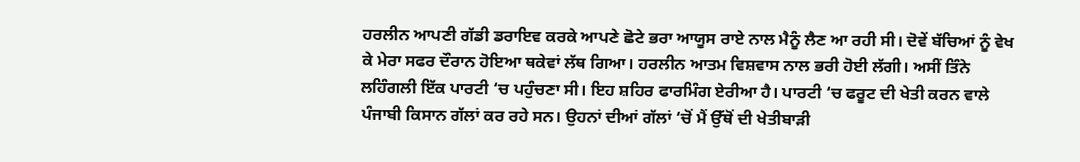ਹਰਲੀਨ ਆਪਣੀ ਗੱਡੀ ਡਰਾਇਵ ਕਰਕੇ ਆਪਣੇ ਛੋਟੇ ਭਰਾ ਆਯੂਸ ਰਾਏ ਨਾਲ ਮੈਨੂੰ ਲੈਣ ਆ ਰਹੀ ਸੀ। ਦੋਵੇਂ ਬੱਚਿਆਂ ਨੂੰ ਵੇਖ ਕੇ ਮੇਰਾ ਸਫਰ ਦੌਰਾਨ ਹੋਇਆ ਥਕੇਵਾਂ ਲੱਥ ਗਿਆ। ਹਰਲੀਨ ਆਤਮ ਵਿਸ਼ਵਾਸ ਨਾਲ ਭਰੀ ਹੋਈ ਲੱਗੀ। ਅਸੀਂ ਤਿੰਨੇ ਲਹਿੰਗਲੀ ਇੱਕ ਪਾਰਟੀ ‘ਚ ਪਹੁੰਚਣਾ ਸੀ। ਇਹ ਸ਼ਹਿਰ ਫਾਰਮਿੰਗ ਏਰੀਆ ਹੈ। ਪਾਰਟੀ ‘ਚ ਫਰੂਟ ਦੀ ਖੇਤੀ ਕਰਨ ਵਾਲੇ ਪੰਜਾਬੀ ਕਿਸਾਨ ਗੱਲਾਂ ਕਰ ਰਹੇ ਸਨ। ਉਹਨਾਂ ਦੀਆਂ ਗੱਲਾਂ ‘ਚੋਂ ਮੈਂ ਉੱਥੋਂ ਦੀ ਖੇਤੀਬਾੜੀ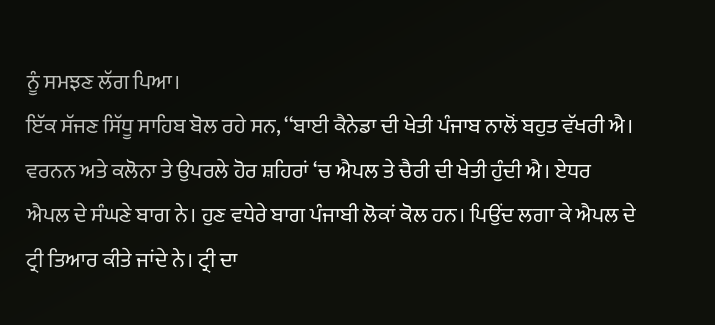ਨੂੰ ਸਮਝਣ ਲੱਗ ਪਿਆ।
ਇੱਕ ਸੱਜਣ ਸਿੱਧੂ ਸਾਹਿਬ ਬੋਲ ਰਹੇ ਸਨ, ‘‘ਬਾਈ ਕੈਨੇਡਾ ਦੀ ਖੇਤੀ ਪੰਜਾਬ ਨਾਲੋਂ ਬਹੁਤ ਵੱਖਰੀ ਐ। ਵਰਨਨ ਅਤੇ ਕਲੋਨਾ ਤੇ ਉਪਰਲੇ ਹੋਰ ਸ਼ਹਿਰਾਂ ‘ਚ ਐਪਲ ਤੇ ਚੈਰੀ ਦੀ ਖੇਤੀ ਹੁੰਦੀ ਐ। ਏਧਰ ਐਪਲ ਦੇ ਸੰਘਣੇ ਬਾਗ ਨੇ। ਹੁਣ ਵਧੇਰੇ ਬਾਗ ਪੰਜਾਬੀ ਲੋਕਾਂ ਕੋਲ ਹਨ। ਪਿਉਂਦ ਲਗਾ ਕੇ ਐਪਲ ਦੇ ਟ੍ਰੀ ਤਿਆਰ ਕੀਤੇ ਜਾਂਦੇ ਨੇ। ਟ੍ਰੀ ਦਾ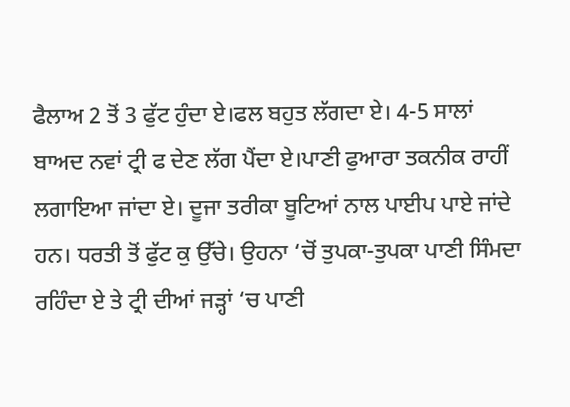ਫੈਲਾਅ 2 ਤੋਂ 3 ਫੁੱਟ ਹੁੰਦਾ ਏ।ਫਲ ਬਹੁਤ ਲੱਗਦਾ ਏ। 4-5 ਸਾਲਾਂ ਬਾਅਦ ਨਵਾਂ ਟ੍ਰੀ ਫ ਦੇਣ ਲੱਗ ਪੈਂਦਾ ਏ।ਪਾਣੀ ਫੁਆਰਾ ਤਕਨੀਕ ਰਾਹੀਂ ਲਗਾਇਆ ਜਾਂਦਾ ਏ। ਦੂਜਾ ਤਰੀਕਾ ਬੂਟਿਆਂ ਨਾਲ ਪਾਈਪ ਪਾਏ ਜਾਂਦੇ ਹਨ। ਧਰਤੀ ਤੋਂ ਫੁੱਟ ਕੁ ਉੱਚੇ। ਉਹਨਾ ‘ਚੋਂ ਤੁਪਕਾ-ਤੁਪਕਾ ਪਾਣੀ ਸਿੰਮਦਾ ਰਹਿੰਦਾ ਏ ਤੇ ਟ੍ਰੀ ਦੀਆਂ ਜੜ੍ਹਾਂ ‘ਚ ਪਾਣੀ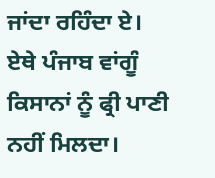ਜਾਂਦਾ ਰਹਿੰਦਾ ਏ। ਏਥੇ ਪੰਜਾਬ ਵਾਂਗੂੰ ਕਿਸਾਨਾਂ ਨੂੰ ਫ੍ਰੀ ਪਾਣੀ ਨਹੀਂ ਮਿਲਦਾ।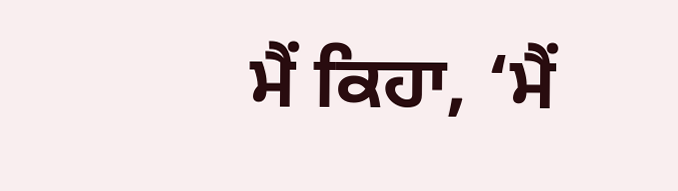ਮੈਂ ਕਿਹਾ, ‘ਮੈਂ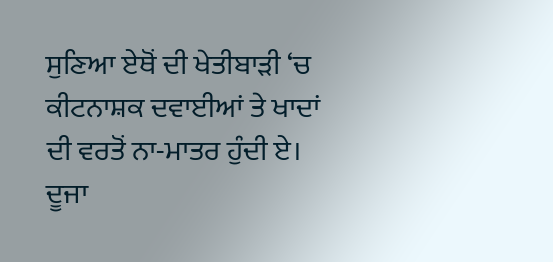ਸੁਣਿਆ ਏਥੋਂ ਦੀ ਖੇਤੀਬਾੜੀ ‘ਚ ਕੀਟਨਾਸ਼ਕ ਦਵਾਈਆਂ ਤੇ ਖਾਦਾਂ ਦੀ ਵਰਤੋਂ ਨਾ-ਮਾਤਰ ਹੁੰਦੀ ਏ। ਦੂਜਾ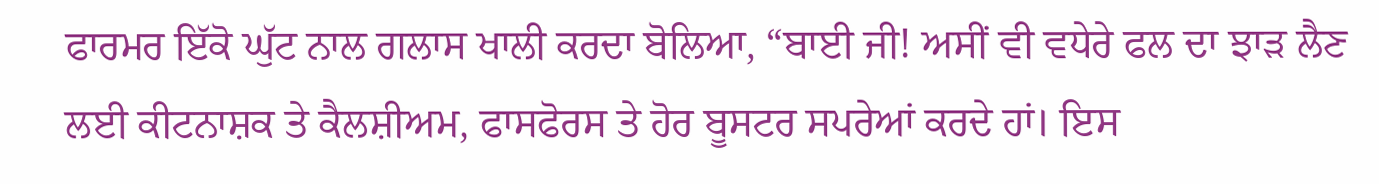ਫਾਰਮਰ ਇੱਕੋ ਘੁੱਟ ਨਾਲ ਗਲਾਸ ਖਾਲੀ ਕਰਦਾ ਬੋਲਿਆ, “ਬਾਈ ਜੀ! ਅਸੀਂ ਵੀ ਵਧੇਰੇ ਫਲ ਦਾ ਝਾੜ ਲੈਣ ਲਈ ਕੀਟਨਾਸ਼ਕ ਤੇ ਕੈਲਸ਼ੀਅਮ, ਫਾਸਫੋਰਸ ਤੇ ਹੋਰ ਬੂਸਟਰ ਸਪਰੇਆਂ ਕਰਦੇ ਹਾਂ। ਇਸ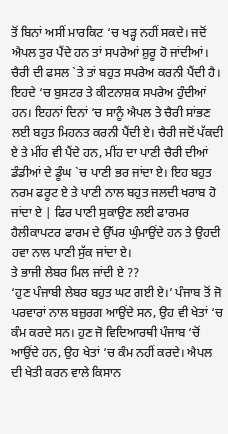ਤੋਂ ਬਿਨਾਂ ਅਸੀਂ ਮਾਰਕਿਟ ‘ਚ ਖੜ੍ਹ ਨਹੀਂ ਸਕਦੇ। ਜਦੋਂ ਐਪਲ ਤੁਰ ਪੈਂਦੇ ਹਨ ਤਾਂ ਸਪਰੇਆਂ ਸ਼ੁਰੂ ਹੋ ਜਾਂਦੀਆਂ। ਚੈਰੀ ਦੀ ਫਸਲ `ਤੇ ਤਾਂ ਬਹੁਤ ਸਪਰੇਅ ਕਰਨੀ ਪੈਂਦੀ ਹੈ। ਇਹਦੇ ‘ਚ ਬੁਸਟਰ ਤੇ ਕੀਟਨਾਸ਼ਕ ਸਪਰੇਅ ਹੁੰਦੀਆਂ ਹਨ। ਇਹਨਾਂ ਦਿਨਾਂ ‘ਚ ਸਾਨੂੰ ਐਪਲ ਤੇ ਚੈਰੀ ਸਾਂਭਣ ਲਈ ਬਹੁਤ ਮਿਹਨਤ ਕਰਨੀ ਪੈਂਦੀ ਏ। ਚੈਰੀ ਜਦੋਂ ਪੱਕਦੀ ਏ ਤੇ ਮੀਂਹ ਵੀ ਪੈਂਦੇ ਹਨ, ਮੀਂਹ ਦਾ ਪਾਣੀ ਚੈਰੀ ਦੀਆਂ ਡੰਡੀਆਂ ਦੇ ਡੂੰਘ `ਚ ਪਾਣੀ ਭਰ ਜਾਂਦਾ ਏ। ਇਹ ਬਹੁਤ ਨਰਮ ਫਰੂਟ ਏ ਤੇ ਪਾਣੀ ਨਾਲ ਬਹੁਤ ਜਲਦੀ ਖਰਾਬ ਹੋ ਜਾਂਦਾ ਏ | ਫਿਰ ਪਾਣੀ ਸੁਕਾਉਣ ਲਈ ਫਾਰਮਰ ਹੈਲੀਕਾਪਟਰ ਫਾਰਮ ਦੇ ਉੱਪਰ ਘੁੰਮਾਉਂਦੇ ਹਨ ਤੇ ਉਹਦੀ ਹਵਾ ਨਾਲ ਪਾਣੀ ਸੁੱਕ ਜਾਂਦਾ ਏ।
ਤੇ ਭਾਜੀ ਲੇਬਰ ਮਿਲ ਜਾਂਦੀ ਏ ??
‘ਹੁਣ ਪੰਜਾਬੀ ਲੇਬਰ ਬਹੁਤ ਘਟ ਗਈ ਏ।’ ਪੰਜਾਬ ਤੋਂ ਜੋ ਪਰਵਾਰਾਂ ਨਾਲ ਬਜ਼ੁਰਗ ਆਉਂਦੇ ਸਨ, ਉਹ ਵੀ ਖੇਤਾਂ ‘ਚ ਕੰਮ ਕਰਦੇ ਸਨ। ਹੁਣ ਜੋ ਵਿਦਿਆਰਥੀ ਪੰਜਾਬ ‘ਚੋਂ ਆਉਂਦੇ ਹਨ, ਉਹ ਖੇਤਾਂ ‘ਚ ਕੰਮ ਨਹੀਂ ਕਰਦੇ। ਐਪਲ ਦੀ ਖੇਤੀ ਕਰਨ ਵਾਲੇ ਕਿਸਾਨ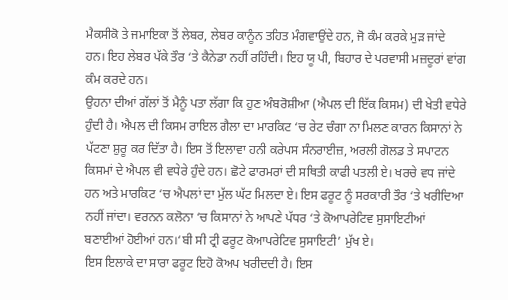ਮੈਕਸੀਕੋ ਤੇ ਜਮਾਇਕਾ ਤੋਂ ਲੇਬਰ, ਲੇਬਰ ਕਾਨੂੰਨ ਤਹਿਤ ਮੰਗਵਾਉਂਦੇ ਹਨ, ਜੋ ਕੰਮ ਕਰਕੇ ਮੁੜ ਜਾਂਦੇ ਹਨ। ਇਹ ਲੇਬਰ ਪੱਕੇ ਤੌਰ ‘ਤੇ ਕੈਨੇਡਾ ਨਹੀਂ ਰਹਿੰਦੀ। ਇਹ ਯੂ ਪੀ, ਬਿਹਾਰ ਦੇ ਪਰਵਾਸੀ ਮਜ਼ਦੂਰਾਂ ਵਾਂਗ ਕੰਮ ਕਰਦੇ ਹਨ।
ਉਹਨਾ ਦੀਆਂ ਗੱਲਾਂ ਤੋਂ ਮੈਨੂੰ ਪਤਾ ਲੱਗਾ ਕਿ ਹੁਣ ਅੰਬਰੋਸ਼ੀਆ (ਐਪਲ ਦੀ ਇੱਕ ਕਿਸਮ) ਦੀ ਖੇਤੀ ਵਧੇਰੇ ਹੁੰਦੀ ਹੈ। ਐਪਲ ਦੀ ਕਿਸਮ ਰਾਇਲ ਗੈਲਾ ਦਾ ਮਾਰਕਿਟ ‘ਚ ਰੇਟ ਚੰਗਾ ਨਾ ਮਿਲਣ ਕਾਰਨ ਕਿਸਾਨਾਂ ਨੇ ਪੱਟਣਾ ਸ਼ੁਰੂ ਕਰ ਦਿੱਤਾ ਹੈ। ਇਸ ਤੋਂ ਇਲਾਵਾ ਹਨੀ ਕਰੇਪਸ ਸੰਨਰਾਈਜ਼, ਅਰਲੀ ਗੋਲਡ ਤੇ ਸਪਾਟਨ ਕਿਸਮਾਂ ਦੇ ਐਪਲ ਵੀ ਵਧੇਰੇ ਹੁੰਦੇ ਹਨ। ਛੋਟੇ ਫਾਰਮਰਾਂ ਦੀ ਸਥਿਤੀ ਕਾਫੀ ਪਤਲੀ ਏ। ਖਰਚੇ ਵਧ ਜਾਂਦੇ ਹਨ ਅਤੇ ਮਾਰਕਿਟ ‘ਚ ਐਪਲਾਂ ਦਾ ਮੁੱਲ ਘੱਟ ਮਿਲਦਾ ਏ। ਇਸ ਫਰੂਟ ਨੂੰ ਸਰਕਾਰੀ ਤੌਰ ‘ਤੇ ਖਰੀਦਿਆ ਨਹੀਂ ਜਾਂਦਾ। ਵਰਨਨ ਕਲੋਨਾ ‘ਚ ਕਿਸਾਨਾਂ ਨੇ ਆਪਣੇ ਪੱਧਰ ‘ਤੇ ਕੋਆਪਰੇਟਿਵ ਸੁਸਾਇਟੀਆਂ ਬਣਾਈਆਂ ਹੋਈਆਂ ਹਨ।‘ਬੀ ਸੀ ਟ੍ਰੀ ਫਰੂਟ ਕੋਆਪਰੇਟਿਵ ਸੁਸਾਇਟੀ’ ਮੁੱਖ ਏ।
ਇਸ ਇਲਾਕੇ ਦਾ ਸਾਰਾ ਫਰੂਟ ਇਹੋ ਕੋਅਪ ਖਰੀਦਦੀ ਹੈ। ਇਸ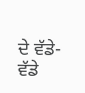ਦੇ ਵੱਡੇ-ਵੱਡੇ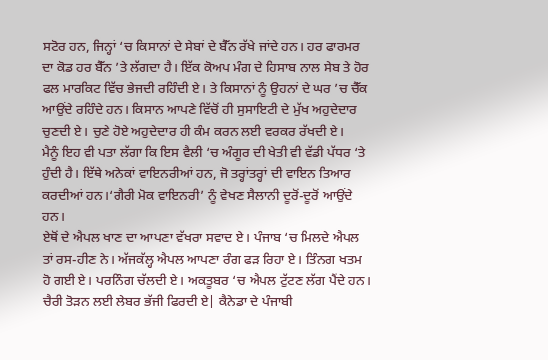ਸਟੋਰ ਹਨ, ਜਿਨ੍ਹਾਂ ‘ਚ ਕਿਸਾਨਾਂ ਦੇ ਸੇਬਾਂ ਦੇ ਬੈੱਨ ਰੱਖੇ ਜਾਂਦੇ ਹਨ। ਹਰ ਫਾਰਮਰ ਦਾ ਕੋਡ ਹਰ ਬੈੱਨ ’ਤੇ ਲੱਗਦਾ ਹੈ। ਇੱਕ ਕੋਅਪ ਮੰਗ ਦੇ ਹਿਸਾਬ ਨਾਲ ਸੇਬ ਤੇ ਹੋਰ ਫਲ ਮਾਰਕਿਟ ਵਿੱਚ ਭੇਜਦੀ ਰਹਿੰਦੀ ਏ। ਤੇ ਕਿਸਾਨਾਂ ਨੂੰ ਉਹਨਾਂ ਦੇ ਘਰ ’ਚ ਚੈੱਕ ਆਉਂਦੇ ਰਹਿੰਦੇ ਹਨ। ਕਿਸਾਨ ਆਪਣੇ ਵਿੱਚੋਂ ਹੀ ਸੁਸਾਇਟੀ ਦੇ ਮੁੱਖ ਅਹੁਦੇਦਾਰ ਚੁਣਦੀ ਏ। ਚੁਣੇ ਹੋਏ ਅਹੁਦੇਦਾਰ ਹੀ ਕੰਮ ਕਰਨ ਲਈ ਵਰਕਰ ਰੱਖਦੀ ਏ।
ਮੈਨੂੰ ਇਹ ਵੀ ਪਤਾ ਲੱਗਾ ਕਿ ਇਸ ਵੈਲੀ ‘ਚ ਅੰਗੂਰ ਦੀ ਖੇਤੀ ਵੀ ਵੱਡੀ ਪੱਧਰ ‘ਤੇ ਹੁੰਦੀ ਹੈ। ਇੱਥੇ ਅਨੇਕਾਂ ਵਾਇਨਰੀਆਂ ਹਨ, ਜੋ ਤਰ੍ਹਾਂਤਰ੍ਹਾਂ ਦੀ ਵਾਇਨ ਤਿਆਰ ਕਰਦੀਆਂ ਹਨ।‘ਗੈਰੀ ਮੋਕ ਵਾਇਨਰੀ’ ਨੂੰ ਵੇਖਣ ਸੈਲਾਨੀ ਦੂਰੋਂ-ਦੂਰੋਂ ਆਉਂਦੇ ਹਨ।
ਏਥੋਂ ਦੇ ਐਪਲ ਖਾਣ ਦਾ ਆਪਣਾ ਵੱਖਰਾ ਸਵਾਦ ਏ। ਪੰਜਾਬ ‘ਚ ਮਿਲਦੇ ਐਪਲ ਤਾਂ ਰਸ-ਹੀਣ ਨੇ। ਅੱਜਕੱਲ੍ਹ ਐਪਲ ਆਪਣਾ ਰੰਗ ਫੜ ਰਿਹਾ ਏ। ਤਿੰਨਗ ਖਤਮ ਹੋ ਗਈ ਏ। ਪਰਨਿੰਗ ਚੱਲਦੀ ਏ। ਅਕਤੂਬਰ ‘ਚ ਐਪਲ ਟੁੱਟਣ ਲੱਗ ਪੈਂਦੇ ਹਨ। ਚੈਰੀ ਤੋੜਨ ਲਈ ਲੇਬਰ ਭੱਜੀ ਫਿਰਦੀ ਏ| ਕੈਨੇਡਾ ਦੇ ਪੰਜਾਬੀ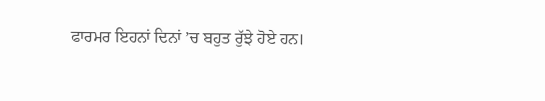ਫਾਰਮਰ ਇਹਨਾਂ ਦਿਨਾਂ ’ਚ ਬਹੁਤ ਰੁੱਝੇ ਹੋਏ ਹਨ।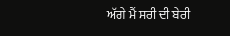ਅੱਗੇ ਮੈਂ ਸਰੀ ਦੀ ਬੇਰੀ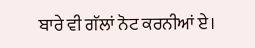ਬਾਰੇ ਵੀ ਗੱਲਾਂ ਨੋਟ ਕਰਨੀਆਂ ਏ।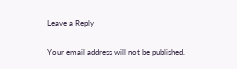Leave a Reply

Your email address will not be published.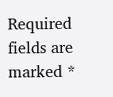Required fields are marked *